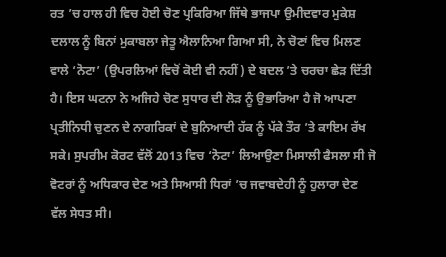ਰਤ ’ਚ ਹਾਲ ਹੀ ਵਿਚ ਹੋਈ ਚੋਣ ਪ੍ਰਕਿਰਿਆ ਜਿੱਥੇ ਭਾਜਪਾ ਉਮੀਦਵਾਰ ਮੁਕੇਸ਼ ਦਲਾਲ ਨੂੰ ਬਿਨਾਂ ਮੁਕਾਬਲਾ ਜੇਤੂ ਐਲਾਨਿਆ ਗਿਆ ਸੀ, ਨੇ ਚੋਣਾਂ ਵਿਚ ਮਿਲਣ ਵਾਲੇ ‘ਨੋਟਾ’ (ਉਪਰਲਿਆਂ ਵਿਚੋਂ ਕੋਈ ਵੀ ਨਹੀਂ) ਦੇ ਬਦਲ ’ਤੇ ਚਰਚਾ ਛੇੜ ਦਿੱਤੀ ਹੈ। ਇਸ ਘਟਨਾ ਨੇ ਅਜਿਹੇ ਚੋਣ ਸੁਧਾਰ ਦੀ ਲੋੜ ਨੂੰ ਉਭਾਰਿਆ ਹੈ ਜੋ ਆਪਣਾ ਪ੍ਰਤੀਨਿਧੀ ਚੁਣਨ ਦੇ ਨਾਗਰਿਕਾਂ ਦੇ ਬੁਨਿਆਦੀ ਹੱਕ ਨੂੰ ਪੱਕੇ ਤੌਰ ’ਤੇ ਕਾਇਮ ਰੱਖ ਸਕੇ। ਸੁਪਰੀਮ ਕੋਰਟ ਵੱਲੋਂ 2013 ਵਿਚ ‘ਨੋਟਾ’ ਲਿਆਉਣਾ ਮਿਸਾਲੀ ਫੈਸਲਾ ਸੀ ਜੋ ਵੋਟਰਾਂ ਨੂੰ ਅਧਿਕਾਰ ਦੇਣ ਅਤੇ ਸਿਆਸੀ ਧਿਰਾਂ ’ਚ ਜਵਾਬਦੇਹੀ ਨੂੰ ਹੁਲਾਰਾ ਦੇਣ ਵੱਲ ਸੇਧਤ ਸੀ।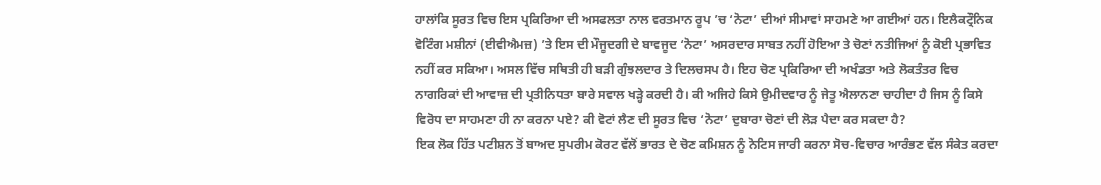ਹਾਲਾਂਕਿ ਸੂਰਤ ਵਿਚ ਇਸ ਪ੍ਰਕਿਰਿਆ ਦੀ ਅਸਫਲਤਾ ਨਾਲ ਵਰਤਮਾਨ ਰੂਪ ’ਚ ‘ਨੋਟਾ’ ਦੀਆਂ ਸੀਮਾਵਾਂ ਸਾਹਮਣੇ ਆ ਗਈਆਂ ਹਨ। ਇਲੈਕਟ੍ਰੌਨਿਕ ਵੋਟਿੰਗ ਮਸ਼ੀਨਾਂ (ਈਵੀਐਮਜ਼) ’ਤੇ ਇਸ ਦੀ ਮੌਜੂਦਗੀ ਦੇ ਬਾਵਜੂਦ ‘ਨੋਟਾ’ ਅਸਰਦਾਰ ਸਾਬਤ ਨਹੀਂ ਹੋਇਆ ਤੇ ਚੋਣਾਂ ਨਤੀਜਿਆਂ ਨੂੰ ਕੋਈ ਪ੍ਰਭਾਵਿਤ ਨਹੀਂ ਕਰ ਸਕਿਆ। ਅਸਲ ਵਿੱਚ ਸਥਿਤੀ ਹੀ ਬੜੀ ਗੁੰਝਲਦਾਰ ਤੇ ਦਿਲਚਸਪ ਹੈ। ਇਹ ਚੋਣ ਪ੍ਰਕਿਰਿਆ ਦੀ ਅਖੰਡਤਾ ਅਤੇ ਲੋਕਤੰਤਰ ਵਿਚ ਨਾਗਰਿਕਾਂ ਦੀ ਆਵਾਜ਼ ਦੀ ਪ੍ਰਤੀਨਿਧਤਾ ਬਾਰੇ ਸਵਾਲ ਖੜ੍ਹੇ ਕਰਦੀ ਹੈ। ਕੀ ਅਜਿਹੇ ਕਿਸੇ ਉਮੀਦਵਾਰ ਨੂੰ ਜੇਤੂ ਐਲਾਨਣਾ ਚਾਹੀਦਾ ਹੈ ਜਿਸ ਨੂੰ ਕਿਸੇ ਵਿਰੋਧ ਦਾ ਸਾਹਮਣਾ ਹੀ ਨਾ ਕਰਨਾ ਪਏ? ਕੀ ਵੋਟਾਂ ਲੈਣ ਦੀ ਸੂਰਤ ਵਿਚ ‘ਨੋਟਾ’ ਦੁਬਾਰਾ ਚੋਣਾਂ ਦੀ ਲੋੜ ਪੈਦਾ ਕਰ ਸਕਦਾ ਹੈ?
ਇਕ ਲੋਕ ਹਿੱਤ ਪਟੀਸ਼ਨ ਤੋਂ ਬਾਅਦ ਸੁਪਰੀਮ ਕੋਰਟ ਵੱਲੋਂ ਭਾਰਤ ਦੇ ਚੋਣ ਕਮਿਸ਼ਨ ਨੂੰ ਨੋਟਿਸ ਜਾਰੀ ਕਰਨਾ ਸੋਚ-ਵਿਚਾਰ ਆਰੰਭਣ ਵੱਲ ਸੰਕੇਤ ਕਰਦਾ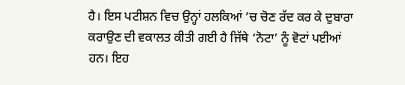ਹੈ। ਇਸ ਪਟੀਸ਼ਨ ਵਿਚ ਉਨ੍ਹਾਂ ਹਲਕਿਆਂ ’ਚ ਚੋਣ ਰੱਦ ਕਰ ਕੇ ਦੁਬਾਰਾ ਕਰਾਉਣ ਦੀ ਵਕਾਲਤ ਕੀਤੀ ਗਈ ਹੈ ਜਿੱਥੇ ‘ਨੋਟਾ’ ਨੂੰ ਵੋਟਾਂ ਪਈਆਂ ਹਨ। ਇਹ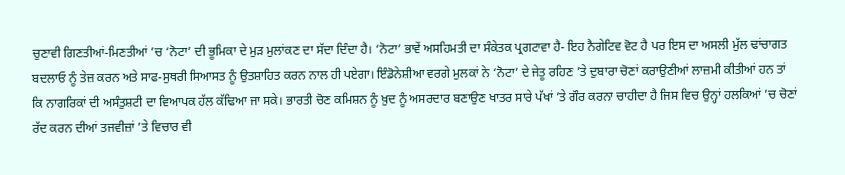ਚੁਣਾਵੀ ਗਿਣਤੀਆਂ-ਮਿਣਤੀਆਂ ’ਚ ‘ਨੋਟਾ’ ਦੀ ਭੂਮਿਕਾ ਦੇ ਮੁੜ ਮੁਲਾਂਕਣ ਦਾ ਸੱਦਾ ਦਿੰਦਾ ਹੈ। ‘ਨੋਟਾ’ ਭਾਵੇਂ ਅਸਹਿਮਤੀ ਦਾ ਸੰਕੇਤਕ ਪ੍ਰਗਟਾਵਾ ਹੈ- ਇਹ ਨੈਗੇਟਿਵ ਵੋਟ ਹੈ ਪਰ ਇਸ ਦਾ ਅਸਲੀ ਮੁੱਲ ਢਾਂਚਾਗਤ ਬਦਲਾਓ ਨੂੰ ਤੇਜ਼ ਕਰਨ ਅਤੇ ਸਾਫ-ਸੁਥਰੀ ਸਿਆਸਤ ਨੂੰ ਉਤਸ਼ਾਹਿਤ ਕਰਨ ਨਾਲ ਹੀ ਪਏਗਾ। ਇੰਡੋਨੇਸ਼ੀਆ ਵਰਗੇ ਮੁਲਕਾਂ ਨੇ ‘ਨੋਟਾ’ ਦੇ ਜੇਤੂ ਰਹਿਣ ’ਤੇ ਦੁਬਾਰਾ ਚੋਣਾਂ ਕਰਾਉਣੀਆਂ ਲਾਜ਼ਮੀ ਕੀਤੀਆਂ ਹਨ ਤਾਂ ਕਿ ਨਾਗਰਿਕਾਂ ਦੀ ਅਸੰਤੁਸ਼ਟੀ ਦਾ ਵਿਆਪਕ ਹੱਲ ਕੱਢਿਆ ਜਾ ਸਕੇ। ਭਾਰਤੀ ਚੋਣ ਕਮਿਸ਼ਨ ਨੂੰ ਖ਼ੁਦ ਨੂੰ ਅਸਰਦਾਰ ਬਣਾਉਣ ਖਾਤਰ ਸਾਰੇ ਪੱਖਾਂ ’ਤੇ ਗੌਰ ਕਰਨਾ ਚਾਹੀਦਾ ਹੈ ਜਿਸ ਵਿਚ ਉਨ੍ਹਾਂ ਹਲਕਿਆਂ ’ਚ ਚੋਣਾਂ ਰੱਦ ਕਰਨ ਦੀਆਂ ਤਜਵੀਜ਼ਾਂ ’ਤੇ ਵਿਚਾਰ ਵੀ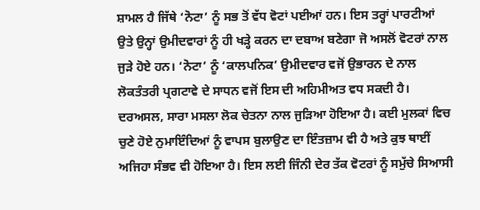ਸ਼ਾਮਲ ਹੈ ਜਿੱਥੇ ‘ਨੋਟਾ’ ਨੂੰ ਸਭ ਤੋਂ ਵੱਧ ਵੋਟਾਂ ਪਈਆਂ ਹਨ। ਇਸ ਤਰ੍ਹਾਂ ਪਾਰਟੀਆਂ ਉਤੇ ਉਨ੍ਹਾਂ ਉਮੀਦਵਾਰਾਂ ਨੂੰ ਹੀ ਖੜ੍ਹੇ ਕਰਨ ਦਾ ਦਬਾਅ ਬਣੇਗਾ ਜੋ ਅਸਲੋਂ ਵੋਟਰਾਂ ਨਾਲ ਜੁੜੇ ਹੋਏ ਹਨ। ‘ਨੋਟਾ’ ਨੂੰ ‘ਕਾਲਪਨਿਕ’ ਉਮੀਦਵਾਰ ਵਜੋਂ ਉਭਾਰਨ ਦੇ ਨਾਲ ਲੋਕਤੰਤਰੀ ਪ੍ਰਗਟਾਵੇ ਦੇ ਸਾਧਨ ਵਜੋਂ ਇਸ ਦੀ ਅਹਿਮੀਅਤ ਵਧ ਸਕਦੀ ਹੈ। ਦਰਅਸਲ, ਸਾਰਾ ਮਸਲਾ ਲੋਕ ਚੇਤਨਾ ਨਾਲ ਜੁੜਿਆ ਹੋਇਆ ਹੈ। ਕਈ ਮੁਲਕਾਂ ਵਿਚ ਚੁਣੇ ਹੋਏ ਨੁਮਾਇੰਦਿਆਂ ਨੂੰ ਵਾਪਸ ਬੁਲਾਉਣ ਦਾ ਇੰਤਜ਼ਾਮ ਵੀ ਹੈ ਅਤੇ ਕੁਝ ਥਾਈਂ ਅਜਿਹਾ ਸੰਭਵ ਵੀ ਹੋਇਆ ਹੈ। ਇਸ ਲਈ ਜਿੰਨੀ ਦੇਰ ਤੱਕ ਵੋਟਰਾਂ ਨੂੰ ਸਮੁੱਚੇ ਸਿਆਸੀ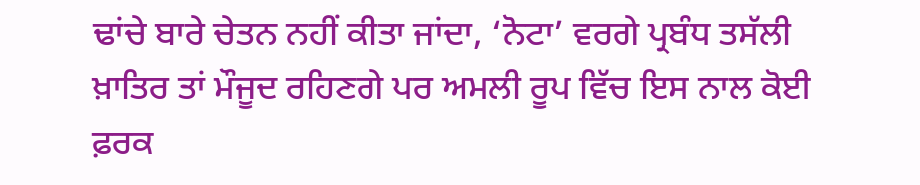ਢਾਂਚੇ ਬਾਰੇ ਚੇਤਨ ਨਹੀਂ ਕੀਤਾ ਜਾਂਦਾ, ‘ਨੋਟਾ’ ਵਰਗੇ ਪ੍ਰਬੰਧ ਤਸੱਲੀ ਖ਼ਾਤਿਰ ਤਾਂ ਮੌਜੂਦ ਰਹਿਣਗੇ ਪਰ ਅਮਲੀ ਰੂਪ ਵਿੱਚ ਇਸ ਨਾਲ ਕੋਈ ਫ਼ਰਕ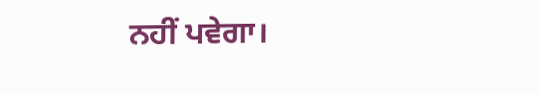ਨਹੀਂ ਪਵੇਗਾ।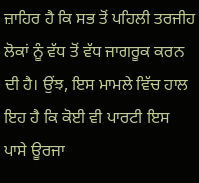ਜ਼ਾਹਿਰ ਹੈ ਕਿ ਸਭ ਤੋਂ ਪਹਿਲੀ ਤਰਜੀਹ ਲੋਕਾਂ ਨੂੰ ਵੱਧ ਤੋਂ ਵੱਧ ਜਾਗਰੂਕ ਕਰਨ ਦੀ ਹੈ। ਉਂਝ, ਇਸ ਮਾਮਲੇ ਵਿੱਚ ਹਾਲ ਇਹ ਹੈ ਕਿ ਕੋਈ ਵੀ ਪਾਰਟੀ ਇਸ ਪਾਸੇ ਊਰਜਾ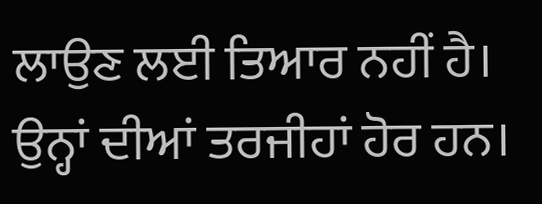ਲਾਉਣ ਲਈ ਤਿਆਰ ਨਹੀਂ ਹੈ। ਉਨ੍ਹਾਂ ਦੀਆਂ ਤਰਜੀਹਾਂ ਹੋਰ ਹਨ।